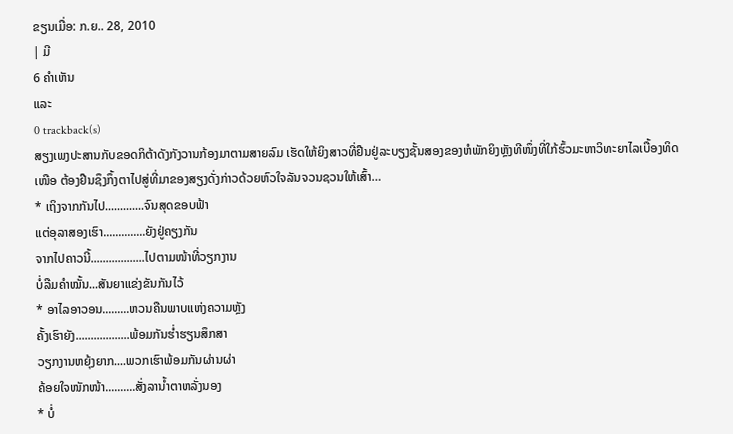ຂຽນເມື່ອ: ກ.ຍ.. 28, 2010
| ມີ
6 ຄຳເຫັນ
ແລະ
0 trackback(s)
ສຽງເພງປະສານກັບຂອດກິຕ້າດັງກັງວານກ້ອງມາຕາມສາຍລົມ ເຮັດໃຫ້ຍິງສາວທີ່ຢືນຢູ່ລະບຽງຊັ້ນສອງຂອງຫໍພັກຍິງຫຼັງທີໜຶ່ງທີ່ໃກ້ຮົ້ວມະຫາວິທະຍາໄລເບື້ອງທິດເໜືອ ຕ້ອງຢືນຊຶງກຶ້ງຕາໄປສູ່ທີ່ມາຂອງສຽງດັ່ງກ່າວດ້ວຍຫົວໃຈລັນຈວນຊວນໃຫ້ເສົ້າ…
* ເຖິງຈາກກັນໄປ.............ຈົນສຸດຂອບຟ້າ
ແຕ່ອຸລາສອງເຮົາ..............ຍັງຢູ່ຄຽງກັນ
ຈາກໄປຄາວນີ້..................ໄປຕາມໜ້າທີ່ວຽກງານ
ບໍ່ລືມຄຳໝັ້ນ...ສັນຍາແຂ່ງຂັນກັນໄວ້
* ອາໄລອາວອນ.........ຫວນຄືນພາບແຫ່ງຄວາມຫຼັງ
ຄັ້ງເຮົາຍັງ..................ພ້ອມກັນຮໍ່າຮຽນສຶກສາ
ວຽກງານຫຍຸ້ງຍາກ....ພວກເຮົາພ້ອມກັນຜ່ານຜ່າ
ຄ້ອຍໃຈໜັກໜ້າ..........ສັ່ງລານໍ້າຕາຫລັ່ງນອງ
* ບໍ່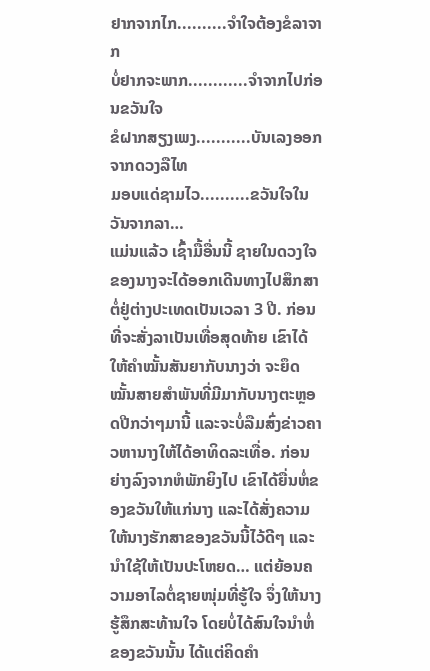ຢາກຈາກໄກ..........ຈຳໃຈຕ້ອງຂໍລາຈາກ
ບໍ່ຢາກຈະພາກ............ຈຳຈາກໄປກ່ອນຂວັນໃຈ
ຂໍຝາກສຽງເພງ...........ບັນເລງອອກຈາກດວງລືໄທ
ມອບແດ່ຊາມໄວ..........ຂວັນໃຈໃນວັນຈາກລາ…
ແມ່ນແລ້ວ ເຊົ້າມື້ອື່ນນີ້ ຊາຍໃນດວງໃຈຂອງນາງຈະໄດ້ອອກເດີນທາງໄປສຶກສາຕໍ່ຢູ່ຕ່າງປະເທດເປັນເວລາ 3 ປີ. ກ່ອນທີ່ຈະສັ່ງລາເປັນເທື່ອສຸດທ້າຍ ເຂົາໄດ້ໃຫ້ຄຳໝັ້ນສັນຍາກັບນາງວ່າ ຈະຍຶດໝັ້ນສາຍສຳພັນທີ່ມີມາກັບນາງຕະຫຼອດປີກວ່າໆມານີ້ ແລະຈະບໍ່ລືມສົ່ງຂ່າວຄາວຫານາງໃຫ້ໄດ້ອາທິດລະເທື່ອ. ກ່ອນຍ່າງລົງຈາກຫໍພັກຍິງໄປ ເຂົາໄດ້ຍື່ນຫໍ່ຂອງຂວັນໃຫ້ແກ່ນາງ ແລະໄດ້ສັ່ງຄວາມໃຫ້ນາງຮັກສາຂອງຂວັນນີ້ໄວ້ດີໆ ແລະນຳໃຊ້ໃຫ້ເປັນປະໂຫຍດ… ແຕ່ຍ້ອນຄວາມອາໄລຕໍ່ຊາຍໜຸ່ມທີ່ຮູ້ໃຈ ຈຶ່ງໃຫ້ນາງຮູ້ສຶກສະທ້ານໃຈ ໂດຍບໍ່ໄດ້ສົນໃຈນຳຫໍ່ຂອງຂວັນນັ້ນ ໄດ້ແຕ່ຄິດຄຳ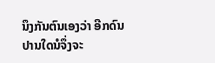ນຶງກັນຕົນເອງວ່າ ອີກດົນປານໃດນໍຈຶ່ງຈະ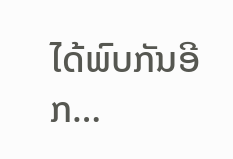ໄດ້ພົບກັນອີກ…